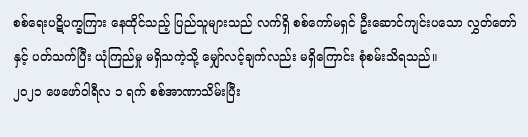စစ်ရေးပဋိပက္ခကြား နေထိုင်သည့် ပြည်သူများသည် လက်ရှိ စစ်ကော်မရှင် ဦးဆောင်ကျင်းပသော လွှတ်တော်နှင့် ပတ်သက်ပြီး ယုံကြည်မှု မရှိသကဲ့သို့ မျှော်လင့်ချက်လည်း မရှိကြောင်း စုံစမ်းသိရသည်။
၂၀၂၁ ဖေဖော်ဝါရီလ ၁ ရက် စစ်အာဏာသိမ်းပြီး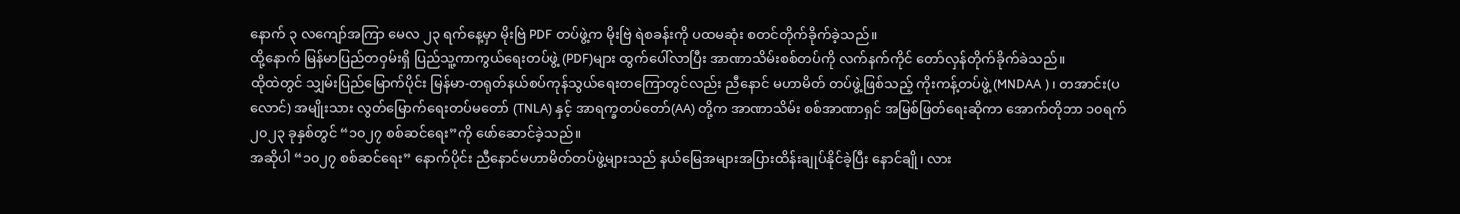နောက် ၃ လကျော်အကြာ မေလ ၂၃ ရက်နေ့မှာ မိုးဗြဲ PDF တပ်ဖွဲ့က မိုးဗြဲ ရဲစခန်းကို ပထမဆုံး စတင်တိုက်ခိုက်ခဲ့သည်။
ထို့နောက် မြန်မာပြည်တဝှမ်းရှိ ပြည်သူ့ကာကွယ်ရေးတပ်ဖွဲ့ (PDF)များ ထွက်ပေါ်လာပြီး အာဏာသိမ်းစစ်တပ်ကို လက်နက်ကိုင် တော်လှန်တိုက်ခိုက်ခဲသည်။
ထိုထဲတွင် သျှမ်းပြည်မြောက်ပိုင်း မြန်မာ-တရုတ်နယ်စပ်ကုန်သွယ်ရေးတကြောတွင်လည်း ညီနောင် မဟာမိတ် တပ်ဖွဲ့ဖြစ်သည့် ကိုးကန့်တပ်ဖွဲ့ (MNDAA )၊ တအာင်း(ပလောင်) အမျိုးသား လွတ်မြောက်ရေးတပ်မတော် (TNLA) နှင့် အာရက္ခတပ်တော်(AA) တို့က အာဏာသိမ်း စစ်အာဏာရှင် အမြစ်ဖြတ်ရေးဆိုကာ အောက်တိုဘာ ၁၀ရက် ၂၀၂၃ ခုနှစ်တွင် “၁၀၂၇ စစ်ဆင်ရေး”ကို ဖော်ဆောင်ခဲ့သည်။
အဆိုပါ “၁၀၂၇ စစ်ဆင်ရေး” နောက်ပိုင်း ညီနောင်မဟာမိတ်တပ်ဖွဲ့များသည် နယ်မြေအများအပြားထိန်းချုပ်နိုင်ခဲ့ပြီး နောင်ချို၊ လား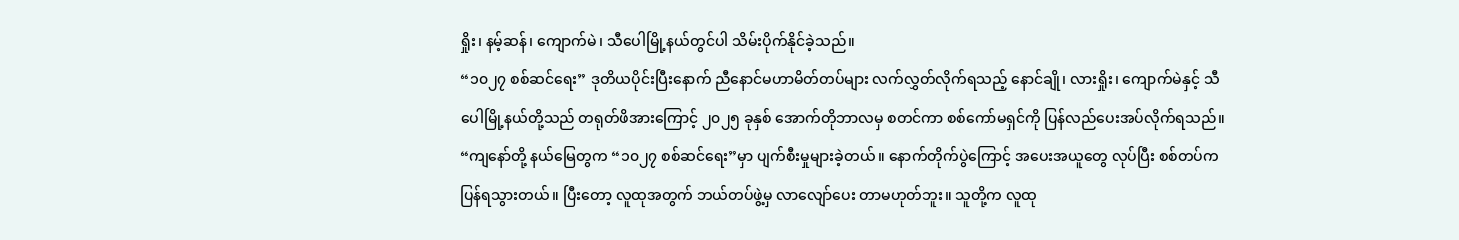ရှိုး၊ နမ့်ဆန်၊ ကျောက်မဲ၊ သီပေါမြို့နယ်တွင်ပါ သိမ်းပိုက်နိုင်ခဲ့သည်။
“၁၀၂၇ စစ်ဆင်ရေး” ဒုတိယပိုင်းပြီးနောက် ညီနောင်မဟာမိတ်တပ်များ လက်လွှတ်လိုက်ရသည့် နောင်ချို၊ လားရှိုး၊ ကျောက်မဲနှင့် သီပေါမြို့နယ်တို့သည် တရုတ်ဖိအားကြောင့် ၂၀၂၅ ခုနှစ် အောက်တိုဘာလမှ စတင်ကာ စစ်ကော်မရှင်ကို ပြန်လည်ပေးအပ်လိုက်ရသည်။
“ကျနော်တို့ နယ်မြေတွက “၁၀၂၇ စစ်ဆင်ရေး”မှာ ပျက်စီးမှုများခဲ့တယ်။ နောက်တိုက်ပွဲကြောင့် အပေးအယူတွေ လုပ်ပြီး စစ်တပ်က ပြန်ရသွားတယ်။ ပြီးတော့ လူထုအတွက် ဘယ်တပ်ဖွဲ့မှ လာလျော်ပေး တာမဟုတ်ဘူး။ သူတို့က လူထု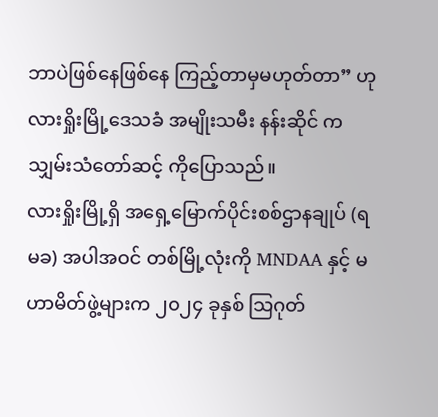ဘာပဲဖြစ်နေဖြစ်နေ ကြည့်တာမှမဟုတ်တာ” ဟု လားရှိုးမြို့ဒေသခံ အမျိုးသမီး နန်းဆိုင် က သျှမ်းသံတော်ဆင့် ကိုပြောသည်။
လားရှိုးမြို့ရှိ အရှေ့မြောက်ပိုင်းစစ်ဌာနချုပ် (ရမခ) အပါအဝင် တစ်မြို့လုံးကို MNDAA နှင့် မဟာမိတ်ဖွဲ့များက ၂၀၂၄ ခုနှစ် သြဂုတ်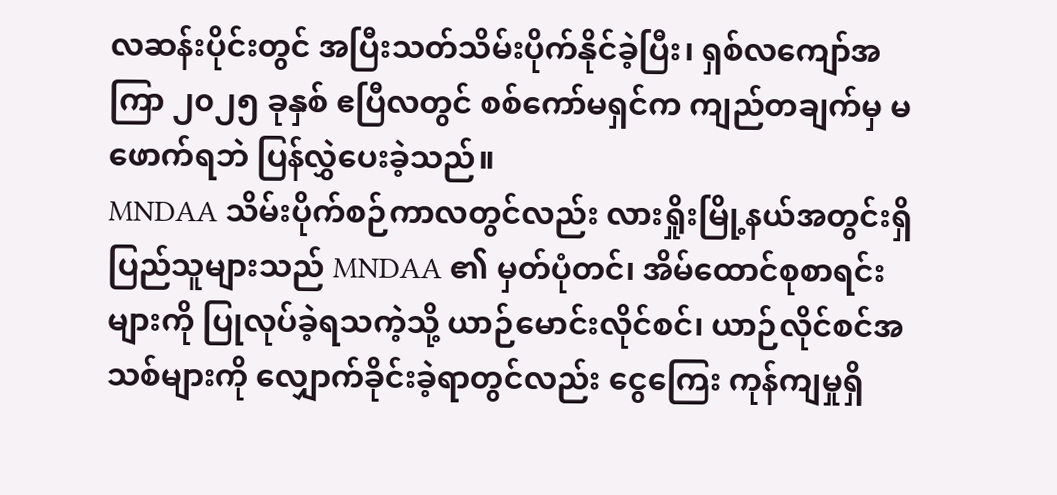လဆန်းပိုင်းတွင် အပြီးသတ်သိမ်းပိုက်နိုင်ခဲ့ပြီး၊ ရှစ်လကျော်အကြာ ၂၀၂၅ ခုနှစ် ဧပြီလတွင် စစ်ကော်မရှင်က ကျည်တချက်မှ မဖောက်ရဘဲ ပြန်လွှဲပေးခဲ့သည်။
MNDAA သိမ်းပိုက်စဉ်ကာလတွင်လည်း လားရှိုးမြို့နယ်အတွင်းရှိ ပြည်သူများသည် MNDAA ၏ မှတ်ပုံတင်၊ အိမ်ထောင်စုစာရင်းများကို ပြုလုပ်ခဲ့ရသကဲ့သို့ ယာဉ်မောင်းလိုင်စင်၊ ယာဉ်လိုင်စင်အသစ်များကို လျှောက်ခိုင်းခဲ့ရာတွင်လည်း ငွေကြေး ကုန်ကျမှုရှိ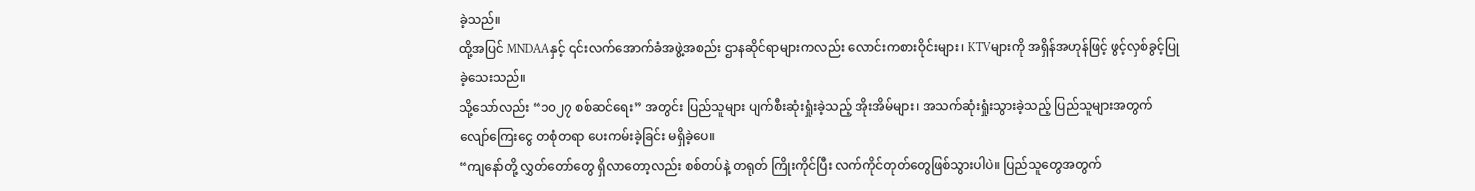ခဲ့သည်။
ထို့အပြင် MNDAAနှင့် ၎င်းလက်အောက်ခံအဖွဲ့အစည်း ဌာနဆိုင်ရာများကလည်း လောင်းကစားဝိုင်းများ၊ KTVများကို အရှိန်အဟုန်ဖြင့် ဖွင့်လှစ်ခွင့်ပြုခဲ့သေးသည်။
သို့သော်လည်း “၁၀၂၇ စစ်ဆင်ရေး” အတွင်း ပြည်သူများ ပျက်စီးဆုံးရှုံးခဲ့သည့် အိုးအိမ်များ၊ အသက်ဆုံးရှုံးသွားခဲ့သည့် ပြည်သူများအတွက် လျော်ကြေးငွေ တစုံတရာ ပေးကမ်းခဲ့ခြင်း မရှိခဲ့ပေ။
“ကျနော်တို့ လွှတ်တော်တွေ ရှိလာတော့လည်း စစ်တပ်နဲ့ တရုတ် ကြိုးကိုင်ပြီး လက်ကိုင်တုတ်တွေဖြစ်သွားပါပဲ။ ပြည်သူတွေအတွက်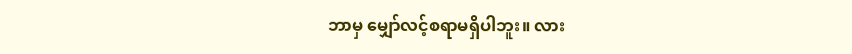ဘာမှ မျှော်လင့်စရာမရှိပါဘူး။ လား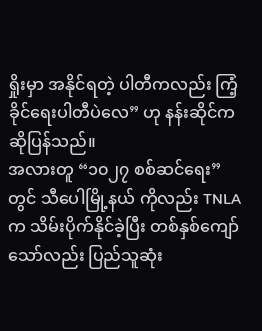ရှိုးမှာ အနိုင်ရတဲ့ ပါတီကလည်း ကြံ့ခိုင်ရေးပါတီပဲလေ” ဟု နန်းဆိုင်က ဆိုပြန်သည်။
အလားတူ “၁၀၂၇ စစ်ဆင်ရေး” တွင် သီပေါမြို့နယ် ကိုလည်း TNLA က သိမ်းပိုက်နိုင်ခဲ့ပြီး တစ်နှစ်ကျော်သော်လည်း ပြည်သူဆုံး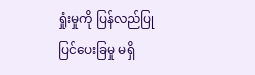ရှုံးမှုကို ပြန်လည်ပြုပြင်ပေးခြမှု မရှိ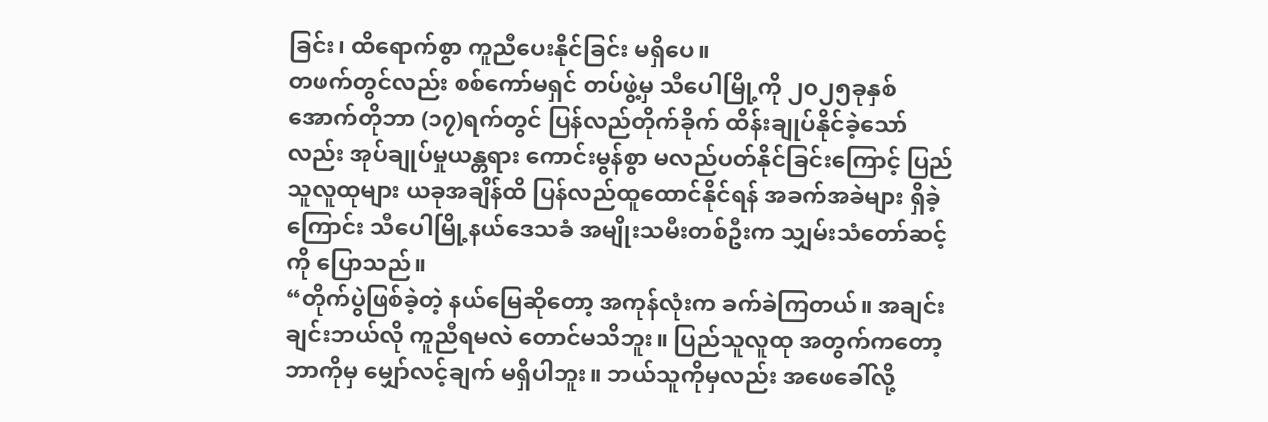ခြင်း၊ ထိရောက်စွာ ကူညီပေးနိုင်ခြင်း မရှိပေ။
တဖက်တွင်လည်း စစ်ကော်မရှင် တပ်ဖွဲ့မှ သီပေါမြို့ကို ၂၀၂၅ခုနှစ် အောက်တိုဘာ (၁၇)ရက်တွင် ပြန်လည်တိုက်ခိုက် ထိန်းချုပ်နိုင်ခဲ့သော်လည်း အုပ်ချုပ်မှုယန္တရား ကောင်းမွန်စွာ မလည်ပတ်နိုင်ခြင်းကြောင့် ပြည်သူလူထုများ ယခုအချိန်ထိ ပြန်လည်ထူထောင်နိုင်ရန် အခက်အခဲများ ရှိခဲ့ကြောင်း သီပေါမြို့နယ်ဒေသခံ အမျိုးသမီးတစ်ဦးက သျှမ်းသံတော်ဆင့်ကို ပြောသည်။
“တိုက်ပွဲဖြစ်ခဲ့တဲ့ နယ်မြေဆိုတော့ အကုန်လုံးက ခက်ခဲကြတယ်။ အချင်းချင်းဘယ်လို ကူညီရမလဲ တောင်မသိဘူး။ ပြည်သူလူထု အတွက်ကတော့ ဘာကိုမှ မျှော်လင့်ချက် မရှိပါဘူး။ ဘယ်သူကိုမှလည်း အဖေခေါ်လို့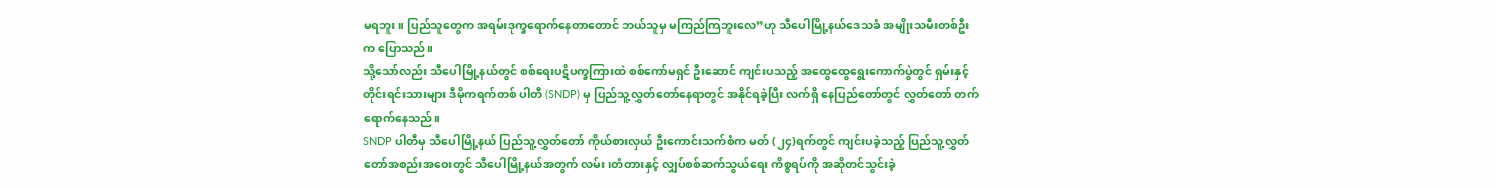မရဘူး။ ပြည်သူတွေက အရမ်းဒုက္ခရောက်နေတာတောင် ဘယ်သူမှ မကြည်ကြဘူးလေ”ဟု သီပေါမြို့နယ်ဒေသခံ အမျိုးသမီးတစ်ဦးက ပြောသည်။
သို့သော်လည်း သီပေါမြို့နယ်တွင် စစ်ရေးပဋိပက္ခကြားထဲ စစ်ကော်မရှင် ဦးဆောင် ကျင်းပသည့် အထွေထွေရွေးကောက်ပွဲတွင် ရှမ်းနှင့် တိုင်းရင်းသားများ ဒီမိုကရက်တစ် ပါတီ (SNDP) မှ ပြည်သူ့လွှတ်တော်နေရာတွင် အနိုင်ရခဲ့ပြီး လက်ရှိ နေပြည်တော်တွင် လွှတ်တော် တက်ရောက်နေသည်။
SNDP ပါတီမှ သီပေါမြို့နယ် ပြည်သူ့လွှတ်တော် ကိုယ်စားလှယ် ဦးကောင်းသက်စံက မတ် (၂၄)ရက်တွင် ကျင်းပခဲ့သည့် ပြည်သူ့လွှတ်တော်အစည်းအဝေးတွင် သီပေါမြို့နယ်အတွက် လမ်း၊တံတားနှင့် လျှပ်စစ်ဆက်သွယ်ရေး ကိစ္စရပ်ကို အဆိုတင်သွင်းခဲ့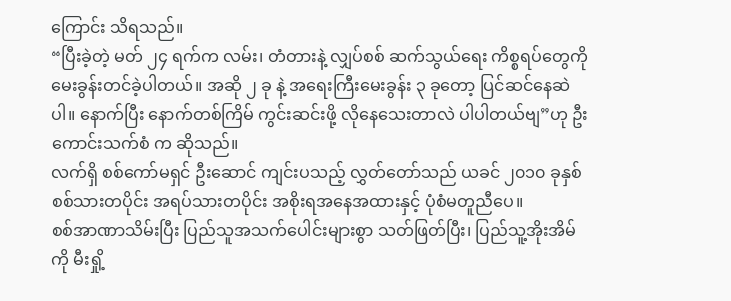ကြောင်း သိရသည်။
“ပြီးခဲ့တဲ့ မတ် ၂၄ ရက်က လမ်း၊ တံတားနဲ့ လျှပ်စစ် ဆက်သွယ်ရေး ကိစ္စရပ်တွေကို မေးခွန်းတင်ခဲ့ပါတယ်။ အဆို ၂ ခု နဲ့ အရေးကြီးမေးခွန်း ၃ ခုတော့ ပြင်ဆင်နေဆဲပါ။ နောက်ပြီး နောက်တစ်ကြိမ် ကွင်းဆင်းဖို့ လိုနေသေးတာလဲ ပါပါတယ်ဗျ”ဟု ဦးကောင်းသက်စံ က ဆိုသည်။
လက်ရှိ စစ်ကော်မရှင် ဦးဆောင် ကျင်းပသည့် လွှတ်တော်သည် ယခင် ၂၀၁၀ ခုနှစ် စစ်သားတပိုင်း အရပ်သားတပိုင်း အစိုးရအနေအထားနှင့် ပုံစံမတူညီပေ။
စစ်အာဏာသိမ်းပြီး ပြည်သူအသက်ပေါင်းများစွာ သတ်ဖြတ်ပြီး၊ ပြည်သူ့အိုးအိမ်ကို မီးရှို့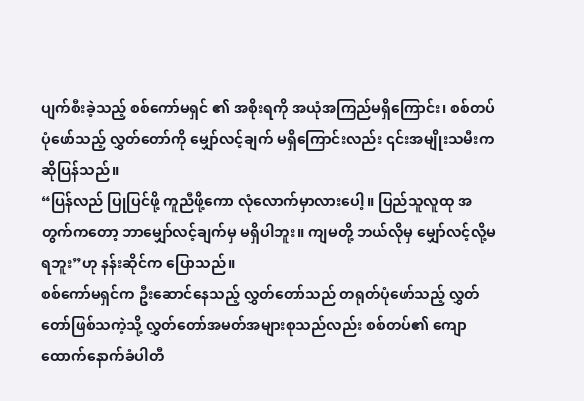ပျက်စီးခဲ့သည့် စစ်ကော်မရှင် ၏ အစိုးရကို အယုံအကြည်မရှိကြောင်း၊ စစ်တပ်ပုံဖော်သည့် လွှတ်တော်ကို မျှော်လင့်ချက် မရှိကြောင်းလည်း ၎င်းအမျိုးသမီးက ဆိုပြန်သည်။
“ပြန်လည် ပြုပြင်ဖို့ ကူညီဖို့ကော လုံလောက်မှာလားပေါ့။ ပြည်သူလူထု အတွက်ကတော့ ဘာမျှော်လင့်ချက်မှ မရှိပါဘူး။ ကျမတို့ ဘယ်လိုမှ မျှော်လင့်လို့မရဘူး”ဟု နန်းဆိုင်က ပြောသည်။
စစ်ကော်မရှင်က ဦးဆောင်နေသည့် လွှတ်တော်သည် တရုတ်ပုံဖော်သည့် လွှတ်တော်ဖြစ်သကဲ့သို့ လွှတ်တော်အမတ်အများစုသည်လည်း စစ်တပ်၏ ကျောထောက်နောက်ခံပါတီ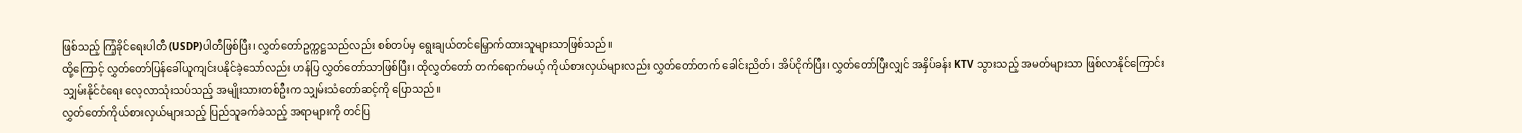ဖြစ်သည့် ကြံ့ခိုင်ရေးပါတီ (USDP)ပါတီဖြစ်ပြီး၊ လွှတ်တော်ဥက္ကဋ္ဌသည်လည်း စစ်တပ်မှ ရွေးချယ်တင်မြှောက်ထားသူများသာဖြစ်သည်။
ထို့ကြောင့် လွှတ်တော်ပြန်ခေါ်ယူကျင်းပနိုင်ခဲ့သော်လည်း ဟန်ပြ လွှတ်တော်သာဖြစ်ပြီး၊ ထိုလွှတ်တော် တက်ရောက်မယ့် ကိုယ်စားလှယ်များလည်း လွှတ်တော်တက် ခေါင်းညိတ်၊ အိပ်ငိုက်ပြီး၊ လွှတ်တော်ပြီးလျှင် အနှိပ်ခန်း KTV သွားသည့် အမတ်များသာ ဖြစ်လာနိုင်ကြောင်း သျှမ်းနိုင်ငံရေး လေ့လာသုံးသပ်သည့် အမျိုးသားတစ်ဦးက သျှမ်းသံတော်ဆင့်ကို ပြောသည်။
လွှတ်တော်ကိုယ်စားလှယ်များသည့် ပြည်သူခက်ခဲသည့် အရာများကို တင်ပြ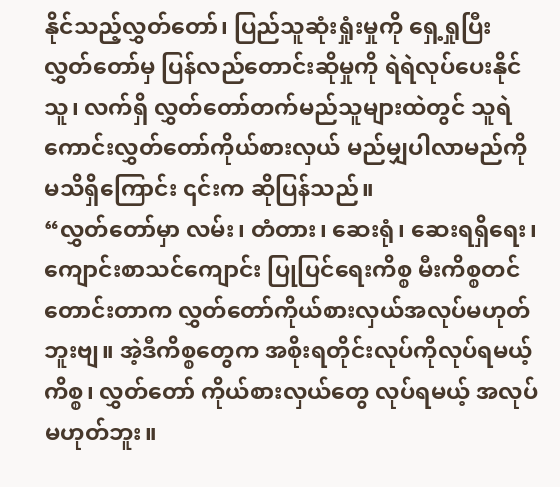နိုင်သည့်လွှတ်တော်၊ ပြည်သူဆုံးရှုံးမှုကို ရှေ့ရှုပြီး လွှတ်တော်မှ ပြန်လည်တောင်းဆိုမှုကို ရဲရဲလုပ်ပေးနိုင်သူ၊ လက်ရှိ လွှတ်တော်တက်မည်သူများထဲတွင် သူရဲကောင်းလွှတ်တော်ကိုယ်စားလှယ် မည်မျှပါလာမည်ကို မသိရှိကြောင်း ၎င်းက ဆိုပြန်သည်။
“လွှတ်တော်မှာ လမ်း၊ တံတား၊ ဆေးရုံ၊ ဆေးရရှိရေး၊ကျောင်းစာသင်ကျောင်း ပြုပြင်ရေးကိစ္စ မီးကိစ္စတင်တောင်းတာက လွှတ်တော်ကိုယ်စားလှယ်အလုပ်မဟုတ်ဘူးဗျ။ အဲ့ဒီကိစ္စတွေက အစိုးရတိုင်းလုပ်ကိုလုပ်ရမယ့်ကိစ္စ၊ လွှတ်တော် ကိုယ်စားလှယ်တွေ လုပ်ရမယ့် အလုပ်မဟုတ်ဘူး။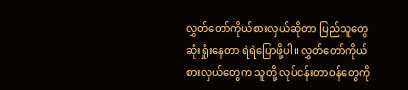လွှတ်တော်ကိုယ်စားလှယ်ဆိုတာ ပြည်သူတွေဆုံးရှုံးနေတာ ရဲရဲပြောဖို့ပါ။ လွှတ်တော်ကိုယ်စားလှယ်တွေက သူတို့ လုပ်ငန်းတာဝန်တွေကို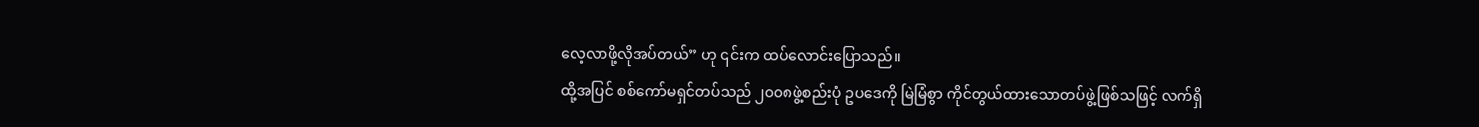လေ့လာဖို့လိုအပ်တယ်” ဟု ၎င်းက ထပ်လောင်းပြောသည်။
ထို့အပြင် စစ်ကော်မရှင်တပ်သည် ၂၀၀၈ဖွဲ့စည်းပုံ ဥပဒေကို မြဲမြံစွာ ကိုင်တွယ်ထားသောတပ်ဖွဲ့ဖြစ်သဖြင့် လက်ရှိ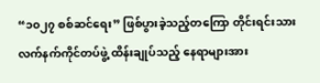“၁၀၂၇ စစ်ဆင်ရေး” ဖြစ်ပွားခဲ့သည့်တကြော တိုင်းရင်းသားလက်နက်ကိုင်တပ်ဖွဲ့ ထိန်းချုပ်သည့် နေရာများအား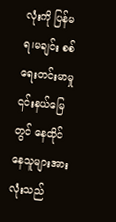လုံးကို ပြန်မရ၊မချင်း စစ်ရေးတင်းမာမှု ၎င်းနယ်မြေတွင် နေထိုင်နေသူများအားလုံးသည်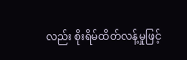လည်း စိုးရိမ်ထိတ်လန့်မှုဖြင့်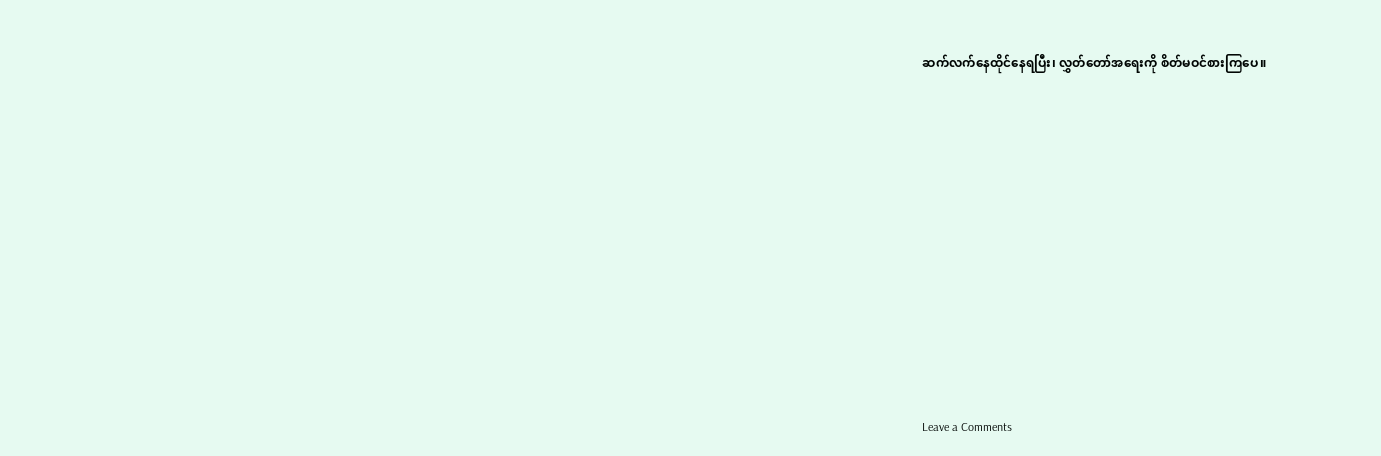ဆက်လက်နေထိုင်နေရပြီး၊ လွှတ်တော်အရေးကို စိတ်မဝင်စားကြပေ။












Leave a Comments